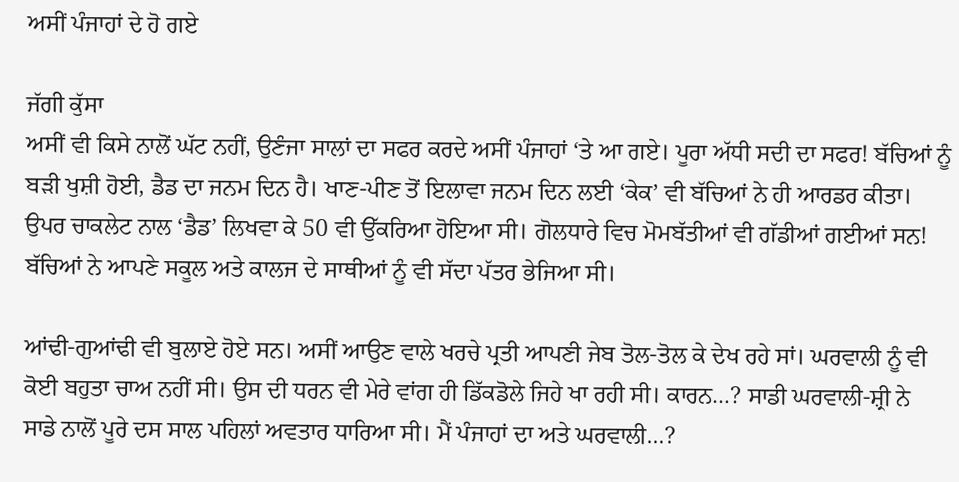ਅਸੀਂ ਪੰਜਾਹਾਂ ਦੇ ਹੋ ਗਏ

ਜੱਗੀ ਕੁੱਸਾ
ਅਸੀਂ ਵੀ ਕਿਸੇ ਨਾਲੋਂ ਘੱਟ ਨਹੀਂ, ਉਣੰਜਾ ਸਾਲਾਂ ਦਾ ਸਫਰ ਕਰਦੇ ਅਸੀਂ ਪੰਜਾਹਾਂ ‘ਤੇ ਆ ਗਏ। ਪੂਰਾ ਅੱਧੀ ਸਦੀ ਦਾ ਸਫਰ! ਬੱਚਿਆਂ ਨੂੰ ਬੜੀ ਖੁਸ਼ੀ ਹੋਈ, ਡੈਡ ਦਾ ਜਨਮ ਦਿਨ ਹੈ। ਖਾਣ-ਪੀਣ ਤੋਂ ਇਲਾਵਾ ਜਨਮ ਦਿਨ ਲਈ ‘ਕੇਕ’ ਵੀ ਬੱਚਿਆਂ ਨੇ ਹੀ ਆਰਡਰ ਕੀਤਾ। ਉਪਰ ਚਾਕਲੇਟ ਨਾਲ ‘ਡੈਡ’ ਲਿਖਵਾ ਕੇ 50 ਵੀ ਉੱਕਰਿਆ ਹੋਇਆ ਸੀ। ਗੋਲਧਾਰੇ ਵਿਚ ਮੋਮਬੱਤੀਆਂ ਵੀ ਗੱਡੀਆਂ ਗਈਆਂ ਸਨ! ਬੱਚਿਆਂ ਨੇ ਆਪਣੇ ਸਕੂਲ ਅਤੇ ਕਾਲਜ ਦੇ ਸਾਥੀਆਂ ਨੂੰ ਵੀ ਸੱਦਾ ਪੱਤਰ ਭੇਜਿਆ ਸੀ।

ਆਂਢੀ-ਗੁਆਂਢੀ ਵੀ ਬੁਲਾਏ ਹੋਏ ਸਨ। ਅਸੀਂ ਆਉਣ ਵਾਲੇ ਖਰਚੇ ਪ੍ਰਤੀ ਆਪਣੀ ਜੇਬ ਤੋਲ-ਤੋਲ ਕੇ ਦੇਖ ਰਹੇ ਸਾਂ। ਘਰਵਾਲੀ ਨੂੰ ਵੀ ਕੋਈ ਬਹੁਤਾ ਚਾਅ ਨਹੀਂ ਸੀ। ਉਸ ਦੀ ਧਰਨ ਵੀ ਮੇਰੇ ਵਾਂਗ ਹੀ ਡਿੱਕਡੋਲੇ ਜਿਹੇ ਖਾ ਰਹੀ ਸੀ। ਕਾਰਨ…? ਸਾਡੀ ਘਰਵਾਲੀ-ਸ਼੍ਰੀ ਨੇ ਸਾਡੇ ਨਾਲੋਂ ਪੂਰੇ ਦਸ ਸਾਲ ਪਹਿਲਾਂ ਅਵਤਾਰ ਧਾਰਿਆ ਸੀ। ਮੈਂ ਪੰਜਾਹਾਂ ਦਾ ਅਤੇ ਘਰਵਾਲੀ…?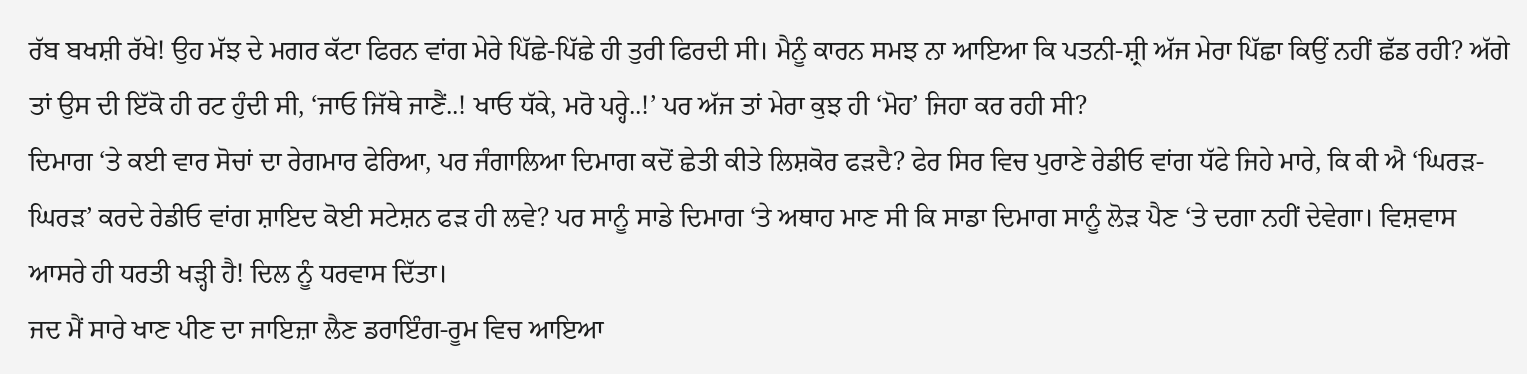ਰੱਬ ਬਖਸ਼ੀ ਰੱਖੇ! ਉਹ ਮੱਝ ਦੇ ਮਗਰ ਕੱਟਾ ਫਿਰਨ ਵਾਂਗ ਮੇਰੇ ਪਿੱਛੇ-ਪਿੱਛੇ ਹੀ ਤੁਰੀ ਫਿਰਦੀ ਸੀ। ਮੈਨੂੰ ਕਾਰਨ ਸਮਝ ਨਾ ਆਇਆ ਕਿ ਪਤਨੀ-ਸ਼੍ਰੀ ਅੱਜ ਮੇਰਾ ਪਿੱਛਾ ਕਿਉਂ ਨਹੀਂ ਛੱਡ ਰਹੀ? ਅੱਗੇ ਤਾਂ ਉਸ ਦੀ ਇੱਕੋ ਹੀ ਰਟ ਹੁੰਦੀ ਸੀ, ‘ਜਾਓ ਜਿੱਥੇ ਜਾਣੈਂ..! ਖਾਓ ਧੱਕੇ, ਮਰੋ ਪਰ੍ਹੇ..!’ ਪਰ ਅੱਜ ਤਾਂ ਮੇਰਾ ਕੁਝ ਹੀ ‘ਮੋਹ’ ਜਿਹਾ ਕਰ ਰਹੀ ਸੀ?
ਦਿਮਾਗ ‘ਤੇ ਕਈ ਵਾਰ ਸੋਚਾਂ ਦਾ ਰੇਗਮਾਰ ਫੇਰਿਆ, ਪਰ ਜੰਗਾਲਿਆ ਦਿਮਾਗ ਕਦੋਂ ਛੇਤੀ ਕੀਤੇ ਲਿਸ਼ਕੋਰ ਫੜਦੈ? ਫੇਰ ਸਿਰ ਵਿਚ ਪੁਰਾਣੇ ਰੇਡੀਓ ਵਾਂਗ ਧੱਫੇ ਜਿਹੇ ਮਾਰੇ, ਕਿ ਕੀ ਐ ‘ਘਿਰੜ-ਘਿਰੜ’ ਕਰਦੇ ਰੇਡੀਓ ਵਾਂਗ ਸ਼ਾਇਦ ਕੋਈ ਸਟੇਸ਼ਨ ਫੜ ਹੀ ਲਵੇ? ਪਰ ਸਾਨੂੰ ਸਾਡੇ ਦਿਮਾਗ ‘ਤੇ ਅਥਾਹ ਮਾਣ ਸੀ ਕਿ ਸਾਡਾ ਦਿਮਾਗ ਸਾਨੂੰ ਲੋੜ ਪੈਣ ‘ਤੇ ਦਗਾ ਨਹੀਂ ਦੇਵੇਗਾ। ਵਿਸ਼ਵਾਸ ਆਸਰੇ ਹੀ ਧਰਤੀ ਖੜ੍ਹੀ ਹੈ! ਦਿਲ ਨੂੰ ਧਰਵਾਸ ਦਿੱਤਾ।
ਜਦ ਮੈਂ ਸਾਰੇ ਖਾਣ ਪੀਣ ਦਾ ਜਾਇਜ਼ਾ ਲੈਣ ਡਰਾਇੰਗ-ਰੂਮ ਵਿਚ ਆਇਆ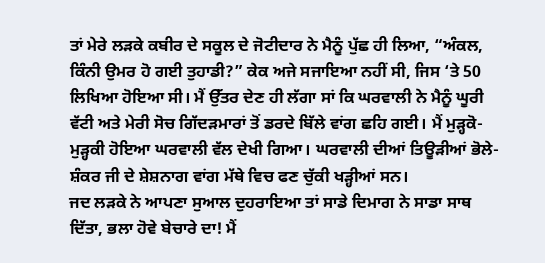ਤਾਂ ਮੇਰੇ ਲੜਕੇ ਕਬੀਰ ਦੇ ਸਕੂਲ ਦੇ ਜੋਟੀਦਾਰ ਨੇ ਮੈਨੂੰ ਪੁੱਛ ਹੀ ਲਿਆ, “ਅੰਕਲ, ਕਿੰਨੀ ਉਮਰ ਹੋ ਗਈ ਤੁਹਾਡੀ?” ਕੇਕ ਅਜੇ ਸਜਾਇਆ ਨਹੀਂ ਸੀ, ਜਿਸ ‘ਤੇ 50 ਲਿਖਿਆ ਹੋਇਆ ਸੀ। ਮੈਂ ਉੱਤਰ ਦੇਣ ਹੀ ਲੱਗਾ ਸਾਂ ਕਿ ਘਰਵਾਲੀ ਨੇ ਮੈਨੂੰ ਘੂਰੀ ਵੱਟੀ ਅਤੇ ਮੇਰੀ ਸੋਚ ਗਿੱਦੜਮਾਰਾਂ ਤੋਂ ਡਰਦੇ ਬਿੱਲੇ ਵਾਂਗ ਛਹਿ ਗਈ। ਮੈਂ ਮੁੜ੍ਹਕੋ-ਮੁੜ੍ਹਕੀ ਹੋਇਆ ਘਰਵਾਲੀ ਵੱਲ ਦੇਖੀ ਗਿਆ। ਘਰਵਾਲੀ ਦੀਆਂ ਤਿਊੜੀਆਂ ਭੋਲੇ-ਸ਼ੰਕਰ ਜੀ ਦੇ ਸ਼ੇਸ਼ਨਾਗ ਵਾਂਗ ਮੱਥੇ ਵਿਚ ਫਣ ਚੁੱਕੀ ਖੜ੍ਹੀਆਂ ਸਨ।
ਜਦ ਲੜਕੇ ਨੇ ਆਪਣਾ ਸੁਆਲ ਦੁਹਰਾਇਆ ਤਾਂ ਸਾਡੇ ਦਿਮਾਗ ਨੇ ਸਾਡਾ ਸਾਥ ਦਿੱਤਾ, ਭਲਾ ਹੋਵੇ ਬੇਚਾਰੇ ਦਾ! ਮੈਂ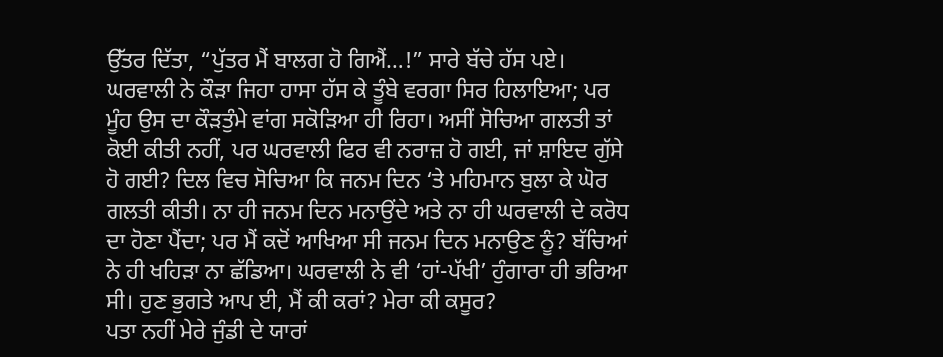ਉੱਤਰ ਦਿੱਤਾ, “ਪੁੱਤਰ ਮੈਂ ਬਾਲਗ ਹੋ ਗਿਐਂ…!” ਸਾਰੇ ਬੱਚੇ ਹੱਸ ਪਏ। ਘਰਵਾਲੀ ਨੇ ਕੌੜਾ ਜਿਹਾ ਹਾਸਾ ਹੱਸ ਕੇ ਤੂੰਬੇ ਵਰਗਾ ਸਿਰ ਹਿਲਾਇਆ; ਪਰ ਮੂੰਹ ਉਸ ਦਾ ਕੌੜਤੁੰਮੇ ਵਾਂਗ ਸਕੋੜਿਆ ਹੀ ਰਿਹਾ। ਅਸੀਂ ਸੋਚਿਆ ਗਲਤੀ ਤਾਂ ਕੋਈ ਕੀਤੀ ਨਹੀਂ, ਪਰ ਘਰਵਾਲੀ ਫਿਰ ਵੀ ਨਰਾਜ਼ ਹੋ ਗਈ, ਜਾਂ ਸ਼ਾਇਦ ਗੁੱਸੇ ਹੋ ਗਈ? ਦਿਲ ਵਿਚ ਸੋਚਿਆ ਕਿ ਜਨਮ ਦਿਨ ‘ਤੇ ਮਹਿਮਾਨ ਬੁਲਾ ਕੇ ਘੋਰ ਗਲਤੀ ਕੀਤੀ। ਨਾ ਹੀ ਜਨਮ ਦਿਨ ਮਨਾਉਂਦੇ ਅਤੇ ਨਾ ਹੀ ਘਰਵਾਲੀ ਦੇ ਕਰੋਧ ਦਾ ਹੋਣਾ ਪੈਂਦਾ; ਪਰ ਮੈਂ ਕਦੋਂ ਆਖਿਆ ਸੀ ਜਨਮ ਦਿਨ ਮਨਾਉਣ ਨੂੰ? ਬੱਚਿਆਂ ਨੇ ਹੀ ਖਹਿੜਾ ਨਾ ਛੱਡਿਆ। ਘਰਵਾਲੀ ਨੇ ਵੀ ‘ਹਾਂ-ਪੱਖੀ’ ਹੁੰਗਾਰਾ ਹੀ ਭਰਿਆ ਸੀ। ਹੁਣ ਭੁਗਤੇ ਆਪ ਈ, ਮੈਂ ਕੀ ਕਰਾਂ? ਮੇਰਾ ਕੀ ਕਸੂਰ?
ਪਤਾ ਨਹੀਂ ਮੇਰੇ ਜੁੰਡੀ ਦੇ ਯਾਰਾਂ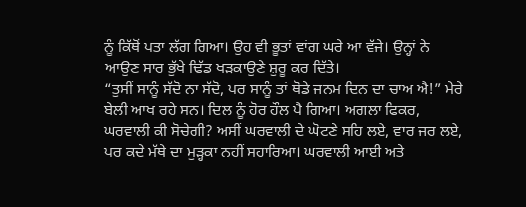ਨੂੰ ਕਿੱਥੋਂ ਪਤਾ ਲੱਗ ਗਿਆ। ਉਹ ਵੀ ਭੂਤਾਂ ਵਾਂਗ ਘਰੇ ਆ ਵੱਜੇ। ਉਨ੍ਹਾਂ ਨੇ ਆਉਣ ਸਾਰ ਭੁੱਖੇ ਢਿੱਡ ਖੜਕਾਉਣੇ ਸ਼ੁਰੂ ਕਰ ਦਿੱਤੇ।
“ਤੁਸੀਂ ਸਾਨੂੰ ਸੱਦੋ ਨਾ ਸੱਦੋ, ਪਰ ਸਾਨੂੰ ਤਾਂ ਥੋਡੇ ਜਨਮ ਦਿਨ ਦਾ ਚਾਅ ਐ!” ਮੇਰੇ ਬੇਲੀ ਆਖ ਰਹੇ ਸਨ। ਦਿਲ ਨੂੰ ਹੋਰ ਹੌਲ ਪੈ ਗਿਆ। ਅਗਲਾ ਫਿਕਰ, ਘਰਵਾਲੀ ਕੀ ਸੋਚੇਗੀ? ਅਸੀਂ ਘਰਵਾਲੀ ਦੇ ਘੋਟਣੇ ਸਹਿ ਲਏ, ਵਾਰ ਜਰ ਲਏ, ਪਰ ਕਦੇ ਮੱਥੇ ਦਾ ਮੁੜ੍ਹਕਾ ਨਹੀਂ ਸਹਾਰਿਆ। ਘਰਵਾਲੀ ਆਈ ਅਤੇ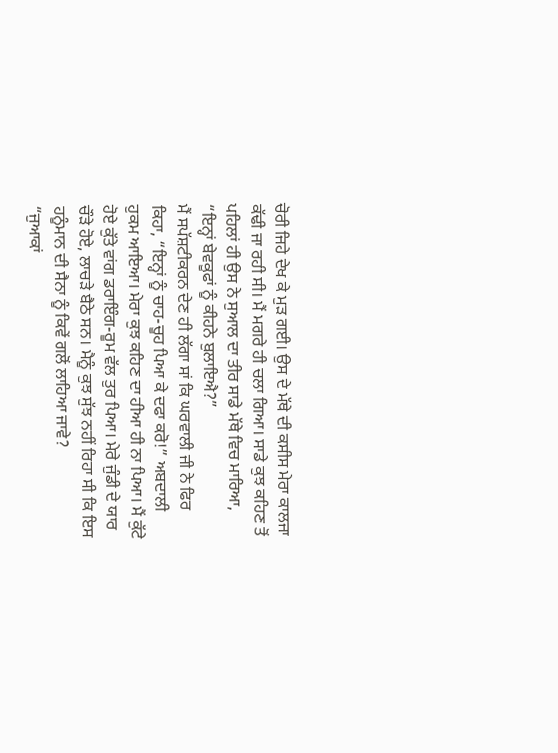ਚੋਰੀ ਜਿਹੇ ਦੇਖ ਕੇ ਮੁੜ ਗਈ। ਉਸ ਦੇ ਮੱਥੇ ਦੀ ਕਸੀਸ ਮੇਰਾ ਕਾਲਜਾ ਕੱਢੀ ਜਾ ਰਹੀ ਸੀ। ਮੈਂ ਮਗਰੇ ਹੀ ਚਲਾ ਗਿਆ। ਸਾਡੇ ਕੁਝ ਕਹਿਣ ਤੋਂ ਪਹਿਲਾਂ ਹੀ ਉਸ ਨੇ ਸੁਆਲ ਦਾ ਤੀਰ ਸਾਡੇ ਮੱਥੇ ਵਿਚ ਮਾਰਿਆ, “ਇਨ੍ਹਾਂ ਬੇਵਕੂਫਾਂ ਨੂੰ ਕੀਹਨੇ ਬੁਲਾਇਐ?”
ਮੈਂ ਸਪੱਸ਼ਟੀਕਰਨ ਦੇਣ ਹੀ ਲੱਗਾ ਸਾਂ ਕਿ ਘਰਵਾਲੀ ਜੀ ਨੇ ਫਿਰ ਕਿਹਾ, “ਇਨ੍ਹਾਂ ਨੂੰ ਚਾਹ-ਚੂਹ ਪਿਆ ਕੇ ਦਫਾ ਕਰੋ!” ਅਬਦਾਲੀ ਹੁਕਮ ਆਇਆ। ਮੇਰਾ ਕੁਝ ਕਹਿਣ ਦਾ ਹੀਆ ਹੀ ਨਾ ਪਿਆ। ਮੈਂ ਕੁੱਟੇ ਹੋਏ ਕੁੱਤੇ ਵਾਂਗ ਡਰਾਇੰਗ-ਰੂਮ ਵੱਲ ਤੁਰ ਪਿਆ। ਮੇਰੇ ਜੁੰਡੀ ਦੇ ਯਾਰ ਚੌੜੇ ਹੋਏ, ਲਾਚੜੇ ਬੈਠੇ ਸਨ। ਮੈਨੂੰ ਕੁਝ ਸੁੱਝ ਨਹੀਂ ਰਿਹਾ ਸੀ ਕਿ ਇਸ ਹਨੂੰਮਾਨ ਦੀ ਸੈਨਾ ਨੂੰ ਕਿਵੇਂ ਗਲੋਂ ਲਾਹਿਆ ਜਾਵੇ?
“ਜੁਆਕਾਂ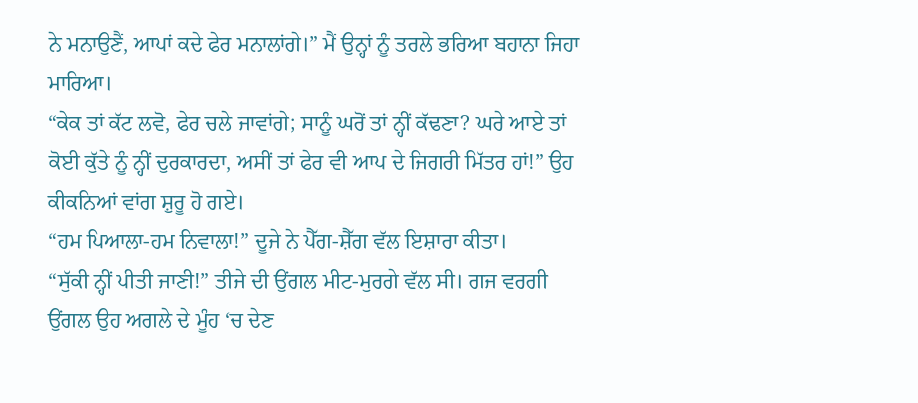ਨੇ ਮਨਾਉਣੈਂ, ਆਪਾਂ ਕਦੇ ਫੇਰ ਮਨਾਲਾਂਗੇ।” ਮੈਂ ਉਨ੍ਹਾਂ ਨੂੰ ਤਰਲੇ ਭਰਿਆ ਬਹਾਨਾ ਜਿਹਾ ਮਾਰਿਆ।
“ਕੇਕ ਤਾਂ ਕੱਟ ਲਵੋ, ਫੇਰ ਚਲੇ ਜਾਵਾਂਗੇ; ਸਾਨੂੰ ਘਰੋਂ ਤਾਂ ਨ੍ਹੀਂ ਕੱਢਣਾ? ਘਰੇ ਆਏ ਤਾਂ ਕੋਈ ਕੁੱਤੇ ਨੂੰ ਨ੍ਹੀਂ ਦੁਰਕਾਰਦਾ, ਅਸੀਂ ਤਾਂ ਫੇਰ ਵੀ ਆਪ ਦੇ ਜਿਗਰੀ ਮਿੱਤਰ ਹਾਂ!” ਉਹ ਕੀਕਨਿਆਂ ਵਾਂਗ ਸ਼ੁਰੂ ਹੋ ਗਏ।
“ਹਮ ਪਿਆਲਾ-ਹਮ ਨਿਵਾਲਾ!” ਦੂਜੇ ਨੇ ਪੈੱਗ-ਸ਼ੈੱਗ ਵੱਲ ਇਸ਼ਾਰਾ ਕੀਤਾ।
“ਸੁੱਕੀ ਨ੍ਹੀਂ ਪੀਤੀ ਜਾਣੀ!” ਤੀਜੇ ਦੀ ਉਂਗਲ ਮੀਟ-ਮੁਰਗੇ ਵੱਲ ਸੀ। ਗਜ ਵਰਗੀ ਉਂਗਲ ਉਹ ਅਗਲੇ ਦੇ ਮੂੰਹ ‘ਚ ਦੇਣ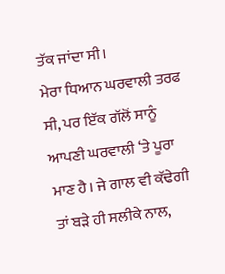ਤੱਕ ਜਾਂਦਾ ਸੀ।
ਮੇਰਾ ਧਿਆਨ ਘਰਵਾਲੀ ਤਰਫ ਸੀ, ਪਰ ਇੱਕ ਗੱਲੋਂ ਸਾਨੂੰ ਆਪਣੀ ਘਰਵਾਲੀ ‘ਤੇ ਪੂਰਾ ਮਾਣ ਹੈ। ਜੇ ਗਾਲ ਵੀ ਕੱਢੇਗੀ ਤਾਂ ਬੜੇ ਹੀ ਸਲੀਕੇ ਨਾਲ,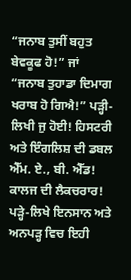“ਜਨਾਬ ਤੁਸੀਂ ਬਹੁਤ ਬੇਵਕੂਫ ਹੋ!” ਜਾਂ “ਜਨਾਬ ਤੁਹਾਡਾ ਦਿਮਾਗ ਖਰਾਬ ਹੋ ਗਿਐ!” ਪੜ੍ਹੀ-ਲਿਖੀ ਜੁ ਹੋਈ! ਹਿਸਟਰੀ ਅਤੇ ਇੰਗਲਿਸ਼ ਦੀ ਡਬਲ ਐੱਮ. ਏ., ਬੀ. ਐੱਡ! ਕਾਲਜ ਦੀ ਲੈਕਚਰਾਰ! ਪੜ੍ਹੇ-ਲਿਖੇ ਇਨਸਾਨ ਅਤੇ ਅਨਪੜ੍ਹ ਵਿਚ ਇਹੀ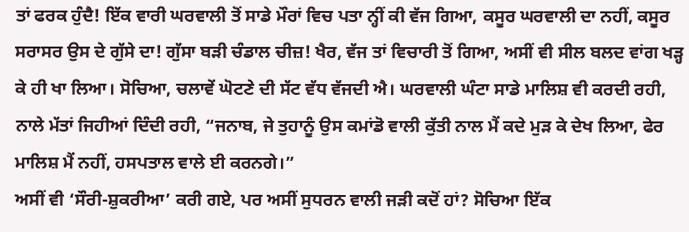ਤਾਂ ਫਰਕ ਹੁੰਦੈ! ਇੱਕ ਵਾਰੀ ਘਰਵਾਲੀ ਤੋਂ ਸਾਡੇ ਮੌਰਾਂ ਵਿਚ ਪਤਾ ਨ੍ਹੀਂ ਕੀ ਵੱਜ ਗਿਆ, ਕਸੂਰ ਘਰਵਾਲੀ ਦਾ ਨਹੀਂ, ਕਸੂਰ ਸਰਾਸਰ ਉਸ ਦੇ ਗੁੱਸੇ ਦਾ! ਗੁੱਸਾ ਬੜੀ ਚੰਡਾਲ ਚੀਜ਼! ਖੈਰ, ਵੱਜ ਤਾਂ ਵਿਚਾਰੀ ਤੋਂ ਗਿਆ, ਅਸੀਂ ਵੀ ਸੀਲ ਬਲਦ ਵਾਂਗ ਖੜ੍ਹ ਕੇ ਹੀ ਖਾ ਲਿਆ। ਸੋਚਿਆ, ਚਲਾਵੇਂ ਘੋਟਣੇ ਦੀ ਸੱਟ ਵੱਧ ਵੱਜਦੀ ਐ। ਘਰਵਾਲੀ ਘੰਟਾ ਸਾਡੇ ਮਾਲਿਸ਼ ਵੀ ਕਰਦੀ ਰਹੀ, ਨਾਲੇ ਮੱਤਾਂ ਜਿਹੀਆਂ ਦਿੰਦੀ ਰਹੀ, “ਜਨਾਬ, ਜੇ ਤੁਹਾਨੂੰ ਉਸ ਕਮਾਂਡੋ ਵਾਲੀ ਕੁੱਤੀ ਨਾਲ ਮੈਂ ਕਦੇ ਮੁੜ ਕੇ ਦੇਖ ਲਿਆ, ਫੇਰ ਮਾਲਿਸ਼ ਮੈਂ ਨਹੀਂ, ਹਸਪਤਾਲ ਵਾਲੇ ਈ ਕਰਨਗੇ।”
ਅਸੀਂ ਵੀ ‘ਸੌਰੀ-ਸ਼ੁਕਰੀਆ’ ਕਰੀ ਗਏ, ਪਰ ਅਸੀਂ ਸੁਧਰਨ ਵਾਲੀ ਜੜੀ ਕਦੋਂ ਹਾਂ? ਸੋਚਿਆ ਇੱਕ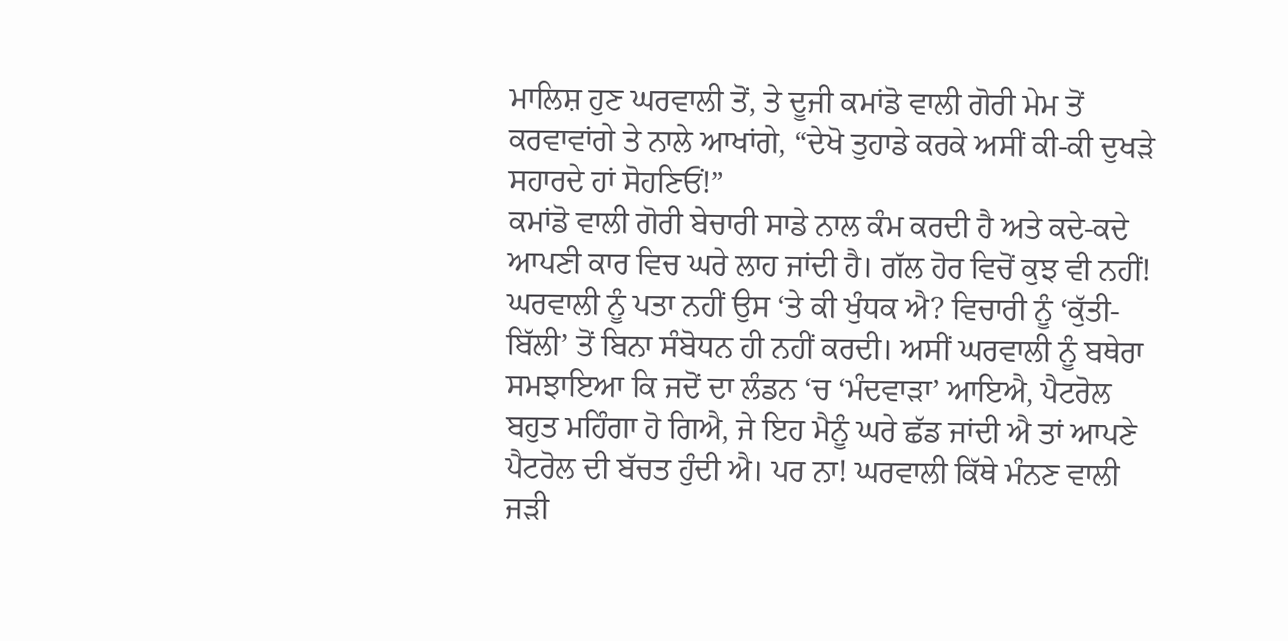ਮਾਲਿਸ਼ ਹੁਣ ਘਰਵਾਲੀ ਤੋਂ, ਤੇ ਦੂਜੀ ਕਮਾਂਡੋ ਵਾਲੀ ਗੋਰੀ ਮੇਮ ਤੋਂ ਕਰਵਾਵਾਂਗੇ ਤੇ ਨਾਲੇ ਆਖਾਂਗੇ, “ਦੇਖੋ ਤੁਹਾਡੇ ਕਰਕੇ ਅਸੀਂ ਕੀ-ਕੀ ਦੁਖੜੇ ਸਹਾਰਦੇ ਹਾਂ ਸੋਹਣਿਓਂ!”
ਕਮਾਂਡੋ ਵਾਲੀ ਗੋਰੀ ਬੇਚਾਰੀ ਸਾਡੇ ਨਾਲ ਕੰਮ ਕਰਦੀ ਹੈ ਅਤੇ ਕਦੇ-ਕਦੇ ਆਪਣੀ ਕਾਰ ਵਿਚ ਘਰੇ ਲਾਹ ਜਾਂਦੀ ਹੈ। ਗੱਲ ਹੋਰ ਵਿਚੋਂ ਕੁਝ ਵੀ ਨਹੀਂ! ਘਰਵਾਲੀ ਨੂੰ ਪਤਾ ਨਹੀਂ ਉਸ ‘ਤੇ ਕੀ ਖੁੰਧਕ ਐ? ਵਿਚਾਰੀ ਨੂੰ ‘ਕੁੱਤੀ-ਬਿੱਲੀ’ ਤੋਂ ਬਿਨਾ ਸੰਬੋਧਨ ਹੀ ਨਹੀਂ ਕਰਦੀ। ਅਸੀਂ ਘਰਵਾਲੀ ਨੂੰ ਬਥੇਰਾ ਸਮਝਾਇਆ ਕਿ ਜਦੋਂ ਦਾ ਲੰਡਨ ‘ਚ ‘ਮੰਦਵਾੜਾ’ ਆਇਐ, ਪੈਟਰੋਲ ਬਹੁਤ ਮਹਿੰਗਾ ਹੋ ਗਿਐ, ਜੇ ਇਹ ਮੈਨੂੰ ਘਰੇ ਛੱਡ ਜਾਂਦੀ ਐ ਤਾਂ ਆਪਣੇ ਪੈਟਰੋਲ ਦੀ ਬੱਚਤ ਹੁੰਦੀ ਐ। ਪਰ ਨਾ! ਘਰਵਾਲੀ ਕਿੱਥੇ ਮੰਨਣ ਵਾਲੀ ਜੜੀ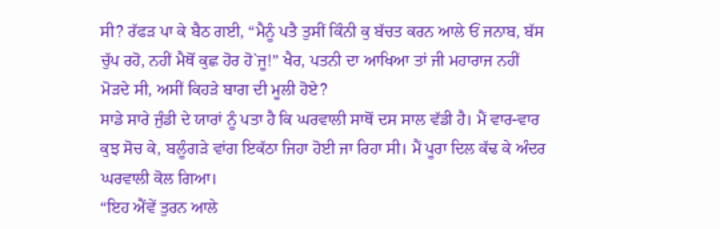ਸੀ? ਰੱਫੜ ਪਾ ਕੇ ਬੈਠ ਗਈ, “ਮੈਨੂੰ ਪਤੈ ਤੁਸੀਂ ਕਿੰਨੀ ਕੁ ਬੱਚਤ ਕਰਨ ਆਲੇ ਓਂ ਜਨਾਬ, ਬੱਸ ਚੁੱਪ ਰਹੋ, ਨਹੀਂ ਮੈਥੋਂ ਕੁਛ ਹੋਰ ਹੋ`ਜੂ!” ਖੈਰ, ਪਤਨੀ ਦਾ ਆਖਿਆ ਤਾਂ ਜੀ ਮਹਾਰਾਜ ਨਹੀਂ ਮੋੜਦੇ ਸੀ, ਅਸੀਂ ਕਿਹੜੇ ਬਾਗ ਦੀ ਮੂਲੀ ਹੋਏ?
ਸਾਡੇ ਸਾਰੇ ਜੁੰਡੀ ਦੇ ਯਾਰਾਂ ਨੂੰ ਪਤਾ ਹੈ ਕਿ ਘਰਵਾਲੀ ਸਾਥੋਂ ਦਸ ਸਾਲ ਵੱਡੀ ਹੈ। ਮੈਂ ਵਾਰ-ਵਾਰ ਕੁਝ ਸੋਚ ਕੇ, ਬਲੂੰਗੜੇ ਵਾਂਗ ਇਕੱਠਾ ਜਿਹਾ ਹੋਈ ਜਾ ਰਿਹਾ ਸੀ। ਮੈਂ ਪੂਰਾ ਦਿਲ ਕੱਢ ਕੇ ਅੰਦਰ ਘਰਵਾਲੀ ਕੋਲ ਗਿਆ।
“ਇਹ ਐਂਵੇਂ ਤੁਰਨ ਆਲੇ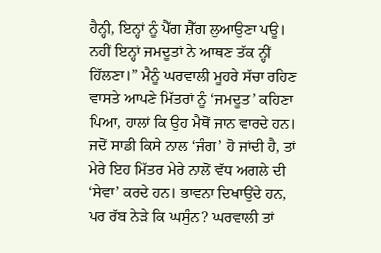ਹੈਨ੍ਹੀ, ਇਨ੍ਹਾਂ ਨੂੰ ਪੈੱਗ ਸ਼ੈੱਗ ਲੁਆਉਣਾ ਪਊ। ਨਹੀਂ ਇਨ੍ਹਾਂ ਜਮਦੂਤਾਂ ਨੇ ਆਥਣ ਤੱਕ ਨ੍ਹੀਂ ਹਿੱਲਣਾ।” ਮੈਨੂੰ ਘਰਵਾਲੀ ਮੂਹਰੇ ਸੱਚਾ ਰਹਿਣ ਵਾਸਤੇ ਆਪਣੇ ਮਿੱਤਰਾਂ ਨੂੰ ‘ਜਮਦੂਤ’ ਕਹਿਣਾ ਪਿਆ, ਹਾਲਾਂ ਕਿ ਉਹ ਮੈਥੋਂ ਜਾਨ ਵਾਰਦੇ ਹਨ। ਜਦੋਂ ਸਾਡੀ ਕਿਸੇ ਨਾਲ ‘ਜੰਗ’ ਹੋ ਜਾਂਦੀ ਹੈ, ਤਾਂ ਮੇਰੇ ਇਹ ਮਿੱਤਰ ਮੇਰੇ ਨਾਲੋਂ ਵੱਧ ਅਗਲੇ ਦੀ ‘ਸੇਵਾ’ ਕਰਦੇ ਹਨ। ਭਾਵਨਾ ਦਿਖਾਉਂਦੇ ਹਨ, ਪਰ ਰੱਬ ਨੇੜੇ ਕਿ ਘਸੁੰਨ? ਘਰਵਾਲੀ ਤਾਂ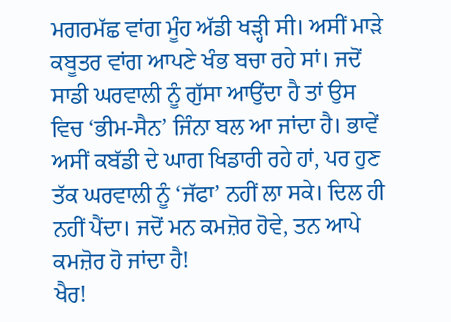ਮਗਰਮੱਛ ਵਾਂਗ ਮੂੰਹ ਅੱਡੀ ਖੜ੍ਹੀ ਸੀ। ਅਸੀਂ ਮਾੜੇ ਕਬੂਤਰ ਵਾਂਗ ਆਪਣੇ ਖੰਭ ਬਚਾ ਰਹੇ ਸਾਂ। ਜਦੋਂ ਸਾਡੀ ਘਰਵਾਲੀ ਨੂੰ ਗੁੱਸਾ ਆਉਂਦਾ ਹੈ ਤਾਂ ਉਸ ਵਿਚ ‘ਭੀਮ-ਸੈਨ’ ਜਿੰਨਾ ਬਲ ਆ ਜਾਂਦਾ ਹੈ। ਭਾਵੇਂ ਅਸੀਂ ਕਬੱਡੀ ਦੇ ਘਾਗ ਖਿਡਾਰੀ ਰਹੇ ਹਾਂ, ਪਰ ਹੁਣ ਤੱਕ ਘਰਵਾਲੀ ਨੂੰ ‘ਜੱਫਾ’ ਨਹੀਂ ਲਾ ਸਕੇ। ਦਿਲ ਹੀ ਨਹੀਂ ਪੈਂਦਾ। ਜਦੋਂ ਮਨ ਕਮਜ਼ੋਰ ਹੋਵੇ, ਤਨ ਆਪੇ ਕਮਜ਼ੋਰ ਹੋ ਜਾਂਦਾ ਹੈ!
ਖੈਰ!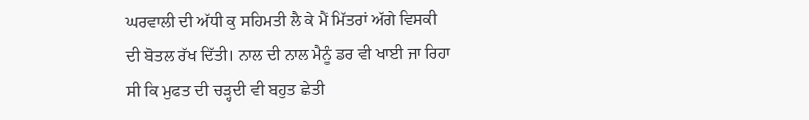ਘਰਵਾਲੀ ਦੀ ਅੱਧੀ ਕੁ ਸਹਿਮਤੀ ਲੈ ਕੇ ਮੈਂ ਮਿੱਤਰਾਂ ਅੱਗੇ ਵਿਸਕੀ ਦੀ ਬੋਤਲ ਰੱਖ ਦਿੱਤੀ। ਨਾਲ ਦੀ ਨਾਲ ਮੈਨੂੰ ਡਰ ਵੀ ਖਾਈ ਜਾ ਰਿਹਾ ਸੀ ਕਿ ਮੁਫਤ ਦੀ ਚੜ੍ਹਦੀ ਵੀ ਬਹੁਤ ਛੇਤੀ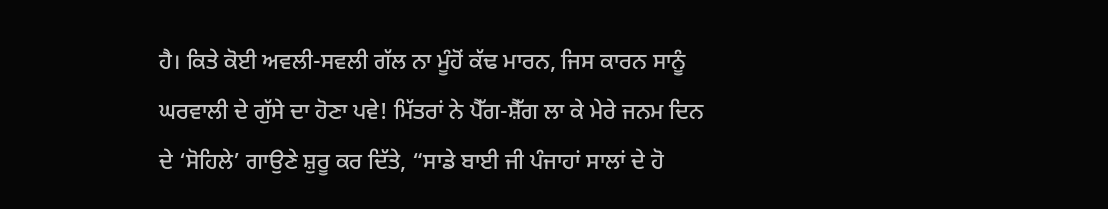ਹੈ। ਕਿਤੇ ਕੋਈ ਅਵਲੀ-ਸਵਲੀ ਗੱਲ ਨਾ ਮੂੰਹੋਂ ਕੱਢ ਮਾਰਨ, ਜਿਸ ਕਾਰਨ ਸਾਨੂੰ ਘਰਵਾਲੀ ਦੇ ਗੁੱਸੇ ਦਾ ਹੋਣਾ ਪਵੇ! ਮਿੱਤਰਾਂ ਨੇ ਪੈੱਗ-ਸ਼ੈੱਗ ਲਾ ਕੇ ਮੇਰੇ ਜਨਮ ਦਿਨ ਦੇ ‘ਸੋਹਿਲੇ’ ਗਾਉਣੇ ਸ਼ੁਰੂ ਕਰ ਦਿੱਤੇ, “ਸਾਡੇ ਬਾਈ ਜੀ ਪੰਜਾਹਾਂ ਸਾਲਾਂ ਦੇ ਹੋ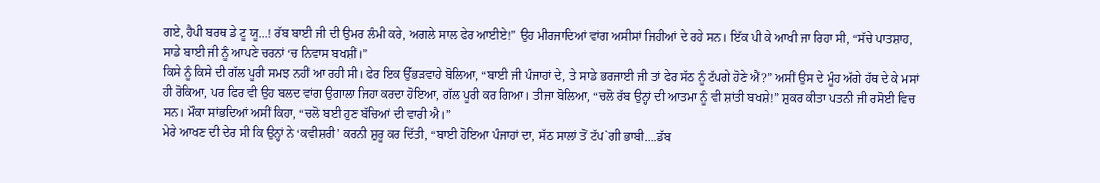ਗਏ, ਹੈਪੀ ਬਰਥ ਡੇ ਟੂ ਯੂ…! ਰੱਬ ਬਾਈ ਜੀ ਦੀ ਉਮਰ ਲੰਮੀ ਕਰੇ, ਅਗਲੇ ਸਾਲ ਫੇਰ ਆਈਏ!” ਉਹ ਮੀਰਜਾਦਿਆਂ ਵਾਂਗ ਅਸੀਸਾਂ ਜਿਹੀਆਂ ਦੇ ਰਹੇ ਸਨ। ਇੱਕ ਪੀ ਕੇ ਆਖੀ ਜਾ ਰਿਹਾ ਸੀ, “ਸੱਚੇ ਪਾਤਸ਼ਾਹ, ਸਾਡੇ ਬਾਈ ਜੀ ਨੂੰ ਆਪਣੇ ਚਰਨਾਂ ‘ਚ ਨਿਵਾਸ ਬਖਸ਼ੀਂ।”
ਕਿਸੇ ਨੂੰ ਕਿਸੇ ਦੀ ਗੱਲ ਪੂਰੀ ਸਮਝ ਨਹੀਂ ਆ ਰਹੀ ਸੀ। ਫੇਰ ਇਕ ਉੱਭੜਵਾਹੇ ਬੋਲਿਆ, “ਬਾਈ ਜੀ ਪੰਜਾਹਾਂ ਦੇ, ਤੇ ਸਾਡੇ ਭਰਜਾਈ ਜੀ ਤਾਂ ਫੇਰ ਸੱਠ ਨੂੰ ਟੱਪਗੇ ਹੋਣੇ ਐਂ?” ਅਸੀਂ ਉਸ ਦੇ ਮੂੰਹ ਅੱਗੇ ਹੱਥ ਦੇ ਕੇ ਮਸਾਂ ਹੀ ਰੋਕਿਆ, ਪਰ ਫਿਰ ਵੀ ਉਹ ਬਲਦ ਵਾਂਗ ਉਗਾਲਾ ਜਿਹਾ ਕਰਦਾ ਹੋਇਆ, ਗੱਲ ਪੂਰੀ ਕਰ ਗਿਆ। ਤੀਜਾ ਬੋਲਿਆ, “ਚਲੋ ਰੱਬ ਉਨ੍ਹਾਂ ਦੀ ਆਤਮਾ ਨੂੰ ਵੀ ਸ਼ਾਂਤੀ ਬਖਸ਼ੇ!” ਸ਼ੁਕਰ ਕੀਤਾ ਪਤਨੀ ਜੀ ਰਸੋਈ ਵਿਚ ਸਨ। ਮੌਕਾ ਸਾਂਭਦਿਆਂ ਅਸੀਂ ਕਿਹਾ, “ਚਲੋ ਬਈ ਹੁਣ ਬੱਚਿਆਂ ਦੀ ਵਾਰੀ ਐ।”
ਮੇਰੇ ਆਖਣ ਦੀ ਦੇਰ ਸੀ ਕਿ ਉਨ੍ਹਾਂ ਨੇ ‘ਕਵੀਸ਼ਰੀ’ ਕਰਨੀ ਸ਼ੁਰੂ ਕਰ ਦਿੱਤੀ, “ਬਾਈ ਹੋਇਆ ਪੰਜਾਹਾਂ ਦਾ, ਸੱਠ ਸਾਲਾਂ ਤੋਂ ਟੱਪ`ਗੀ ਭਾਬੀ….ਡੱਬ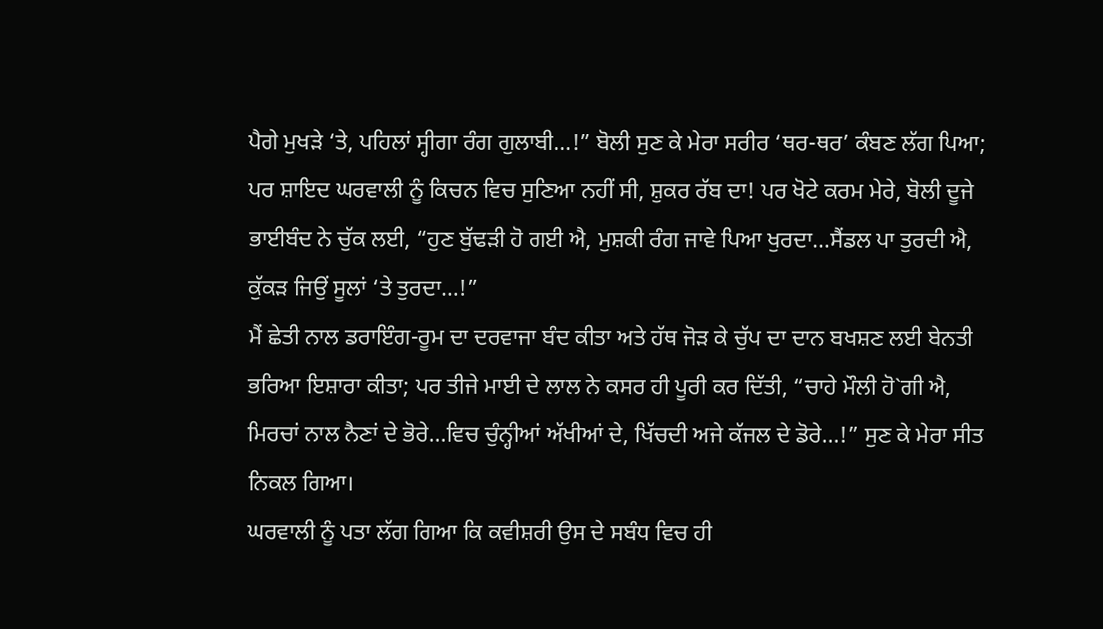ਪੈਗੇ ਮੁਖੜੇ ‘ਤੇ, ਪਹਿਲਾਂ ਸ੍ਹੀਗਾ ਰੰਗ ਗੁਲਾਬੀ…!” ਬੋਲੀ ਸੁਣ ਕੇ ਮੇਰਾ ਸਰੀਰ ‘ਥਰ-ਥਰ’ ਕੰਬਣ ਲੱਗ ਪਿਆ; ਪਰ ਸ਼ਾਇਦ ਘਰਵਾਲੀ ਨੂੰ ਕਿਚਨ ਵਿਚ ਸੁਣਿਆ ਨਹੀਂ ਸੀ, ਸ਼ੁਕਰ ਰੱਬ ਦਾ! ਪਰ ਖੋਟੇ ਕਰਮ ਮੇਰੇ, ਬੋਲੀ ਦੂਜੇ ਭਾਈਬੰਦ ਨੇ ਚੁੱਕ ਲਈ, “ਹੁਣ ਬੁੱਢੜੀ ਹੋ ਗਈ ਐ, ਮੁਸ਼ਕੀ ਰੰਗ ਜਾਵੇ ਪਿਆ ਖੁਰਦਾ…ਸੈਂਡਲ ਪਾ ਤੁਰਦੀ ਐ, ਕੁੱਕੜ ਜਿਉਂ ਸੂਲਾਂ ‘ਤੇ ਤੁਰਦਾ…!”
ਮੈਂ ਛੇਤੀ ਨਾਲ ਡਰਾਇੰਗ-ਰੂਮ ਦਾ ਦਰਵਾਜਾ ਬੰਦ ਕੀਤਾ ਅਤੇ ਹੱਥ ਜੋੜ ਕੇ ਚੁੱਪ ਦਾ ਦਾਨ ਬਖਸ਼ਣ ਲਈ ਬੇਨਤੀ ਭਰਿਆ ਇਸ਼ਾਰਾ ਕੀਤਾ; ਪਰ ਤੀਜੇ ਮਾਈ ਦੇ ਲਾਲ ਨੇ ਕਸਰ ਹੀ ਪੂਰੀ ਕਰ ਦਿੱਤੀ, “ਚਾਹੇ ਮੌਲੀ ਹੋ`ਗੀ ਐ, ਮਿਰਚਾਂ ਨਾਲ ਨੈਣਾਂ ਦੇ ਭੋਰੇ…ਵਿਚ ਚੁੰਨ੍ਹੀਆਂ ਅੱਖੀਆਂ ਦੇ, ਖਿੱਚਦੀ ਅਜੇ ਕੱਜਲ ਦੇ ਡੋਰੇ…!” ਸੁਣ ਕੇ ਮੇਰਾ ਸੀਤ ਨਿਕਲ ਗਿਆ।
ਘਰਵਾਲੀ ਨੂੰ ਪਤਾ ਲੱਗ ਗਿਆ ਕਿ ਕਵੀਸ਼ਰੀ ਉਸ ਦੇ ਸਬੰਧ ਵਿਚ ਹੀ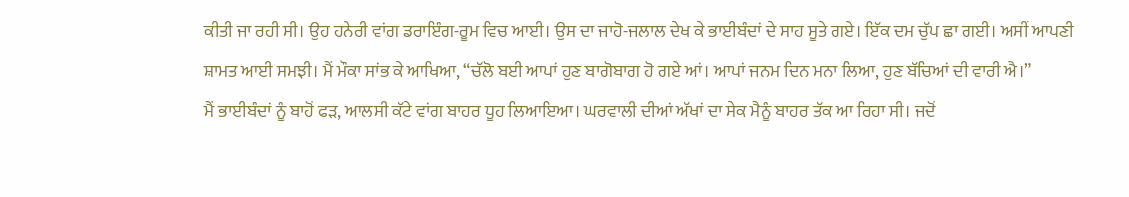ਕੀਤੀ ਜਾ ਰਹੀ ਸੀ। ਉਹ ਹਨੇਰੀ ਵਾਂਗ ਡਰਾਇੰਗ-ਰੂਮ ਵਿਚ ਆਈ। ਉਸ ਦਾ ਜਾਹੋ-ਜਲਾਲ ਦੇਖ ਕੇ ਭਾਈਬੰਦਾਂ ਦੇ ਸਾਹ ਸੂਤੇ ਗਏ। ਇੱਕ ਦਮ ਚੁੱਪ ਛਾ ਗਈ। ਅਸੀਂ ਆਪਣੀ ਸ਼ਾਮਤ ਆਈ ਸਮਝੀ। ਮੈਂ ਮੌਕਾ ਸਾਂਭ ਕੇ ਆਖਿਆ, “ਚੱਲੋ ਬਈ ਆਪਾਂ ਹੁਣ ਬਾਗੋਬਾਗ ਹੋ ਗਏ ਆਂ। ਆਪਾਂ ਜਨਮ ਦਿਨ ਮਨਾ ਲਿਆ, ਹੁਣ ਬੱਚਿਆਂ ਦੀ ਵਾਰੀ ਐ।”
ਮੈਂ ਭਾਈਬੰਦਾਂ ਨੂੰ ਬਾਹੋਂ ਫੜ, ਆਲਸੀ ਕੱਟੇ ਵਾਂਗ ਬਾਹਰ ਧੂਹ ਲਿਆਇਆ। ਘਰਵਾਲੀ ਦੀਆਂ ਅੱਖਾਂ ਦਾ ਸੇਕ ਮੈਨੂੰ ਬਾਹਰ ਤੱਕ ਆ ਰਿਹਾ ਸੀ। ਜਦੋਂ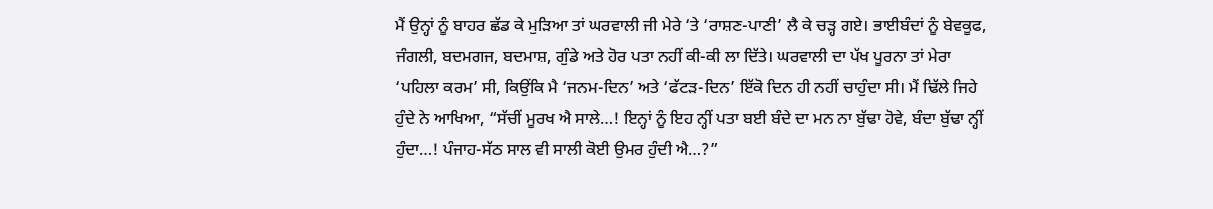ਮੈਂ ਉਨ੍ਹਾਂ ਨੂੰ ਬਾਹਰ ਛੱਡ ਕੇ ਮੁੜਿਆ ਤਾਂ ਘਰਵਾਲੀ ਜੀ ਮੇਰੇ ‘ਤੇ ‘ਰਾਸ਼ਣ-ਪਾਣੀ’ ਲੈ ਕੇ ਚੜ੍ਹ ਗਏ। ਭਾਈਬੰਦਾਂ ਨੂੰ ਬੇਵਕੂਫ, ਜੰਗਲੀ, ਬਦਮਗਜ, ਬਦਮਾਸ਼, ਗੁੰਡੇ ਅਤੇ ਹੋਰ ਪਤਾ ਨਹੀਂ ਕੀ-ਕੀ ਲਾ ਦਿੱਤੇ। ਘਰਵਾਲੀ ਦਾ ਪੱਖ ਪੂਰਨਾ ਤਾਂ ਮੇਰਾ ‘ਪਹਿਲਾ ਕਰਮ’ ਸੀ, ਕਿਉਂਕਿ ਮੈ ‘ਜਨਮ-ਦਿਨ’ ਅਤੇ ‘ਫੱਟੜ-ਦਿਨ’ ਇੱਕੋ ਦਿਨ ਹੀ ਨਹੀਂ ਚਾਹੁੰਦਾ ਸੀ। ਮੈਂ ਢਿੱਲੇ ਜਿਹੇ ਹੁੰਦੇ ਨੇ ਆਖਿਆ, “ਸੱਚੀਂ ਮੂਰਖ ਐ ਸਾਲੇ…! ਇਨ੍ਹਾਂ ਨੂੰ ਇਹ ਨ੍ਹੀਂ ਪਤਾ ਬਈ ਬੰਦੇ ਦਾ ਮਨ ਨਾ ਬੁੱਢਾ ਹੋਵੇ, ਬੰਦਾ ਬੁੱਢਾ ਨ੍ਹੀਂ ਹੁੰਦਾ…! ਪੰਜਾਹ-ਸੱਠ ਸਾਲ ਵੀ ਸਾਲੀ ਕੋਈ ਉਮਰ ਹੁੰਦੀ ਐ…?”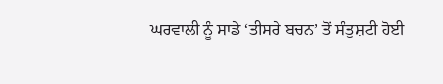ਘਰਵਾਲੀ ਨੂੰ ਸਾਡੇ ‘ਤੀਸਰੇ ਬਚਨ’ ਤੋਂ ਸੰਤੁਸ਼ਟੀ ਹੋਈ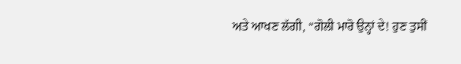ਅਤੇ ਆਖਣ ਲੱਗੀ, “ਗੋਲੀ ਮਾਰੋ ਉਨ੍ਹਾਂ ਦੇ! ਹੁਣ ਤੁਸੀਂ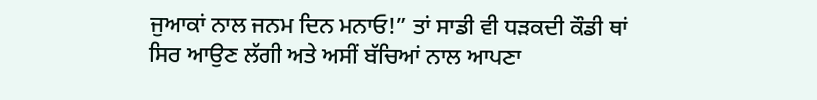ਜੁਆਕਾਂ ਨਾਲ ਜਨਮ ਦਿਨ ਮਨਾਓ!” ਤਾਂ ਸਾਡੀ ਵੀ ਧੜਕਦੀ ਕੌਡੀ ਥਾਂ ਸਿਰ ਆਉਣ ਲੱਗੀ ਅਤੇ ਅਸੀਂ ਬੱਚਿਆਂ ਨਾਲ ਆਪਣਾ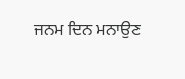ਜਨਮ ਦਿਨ ਮਨਾਉਣ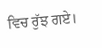ਵਿਚ ਰੁੱਝ ਗਏ।